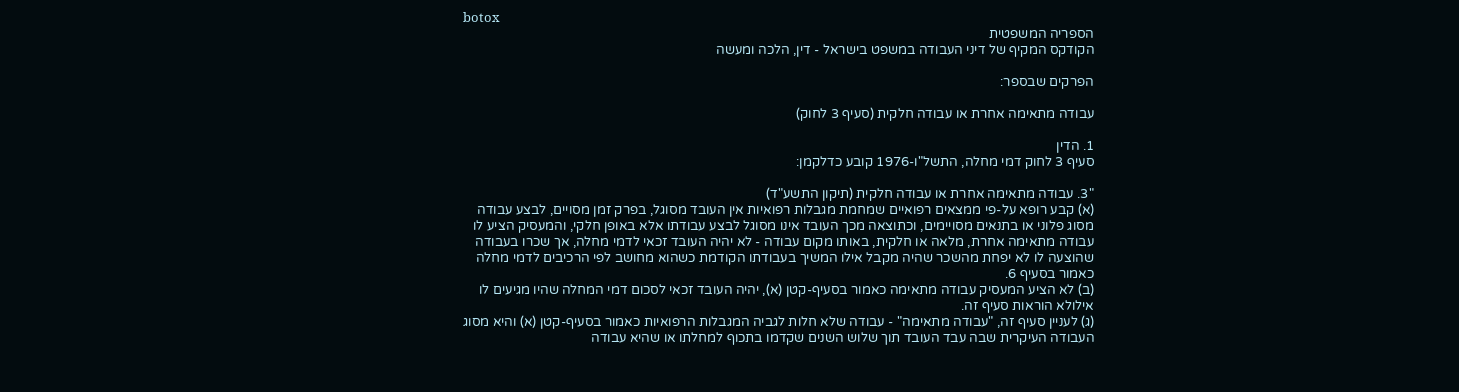botox
הספריה המשפטית
הקודקס המקיף של דיני העבודה במשפט בישראל - דין, הלכה ומעשה

הפרקים שבספר:

עבודה מתאימה אחרת או עבודה חלקית (סעיף 3 לחוק)

1. הדין
סעיף 3 לחוק דמי מחלה, התשל"ו-1976 קובע כדלקמן:

"3. עבודה מתאימה אחרת או עבודה חלקית (תיקון התשע"ד)
(א) קבע רופא על-פי ממצאים רפואיים שמחמת מגבלות רפואיות אין העובד מסוגל, בפרק זמן מסויים, לבצע עבודה מסוג פלוני או בתנאים מסויימים, וכתוצאה מכך העובד אינו מסוגל לבצע עבודתו אלא באופן חלקי, והמעסיק הציע לו עבודה מתאימה אחרת, מלאה או חלקית, באותו מקום עבודה - לא יהיה העובד זכאי לדמי מחלה, אך שכרו בעבודה שהוצעה לו לא יפחת מהשכר שהיה מקבל אילו המשיך בעבודתו הקודמת כשהוא מחושב לפי הרכיבים לדמי מחלה כאמור בסעיף 6.
(ב) לא הציע המעסיק עבודה מתאימה כאמור בסעיף-קטן (א), יהיה העובד זכאי לסכום דמי המחלה שהיו מגיעים לו אילולא הוראות סעיף זה.
(ג) לעניין סעיף זה, "עבודה מתאימה" - עבודה שלא חלות לגביה המגבלות הרפואיות כאמור בסעיף-קטן (א) והיא מסוג העבודה העיקרית שבה עבד העובד תוך שלוש השנים שקדמו בתכוף למחלתו או שהיא עבודה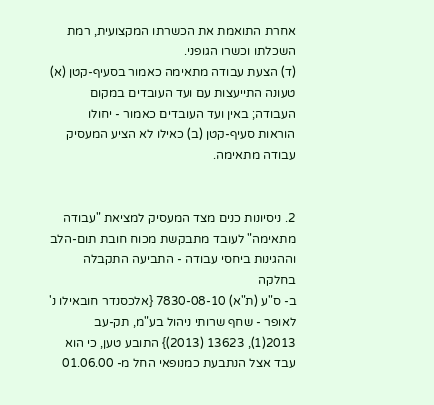אחרת התואמת את הכשרתו המקצועית, רמת השכלתו וכשרו הגופני.
(ד) הצעת עבודה מתאימה כאמור בסעיף-קטן (א) טעונה התייעצות עם ועד העובדים במקום העבודה; באין ועד העובדים כאמור - יחולו הוראות סעיף-קטן (ב) כאילו לא הציע המעסיק עבודה מתאימה.


2. ניסיונות כנים מצד המעסיק למציאת "עבודה מתאימה" לעובד מתבקשת מכוח חובת תום-הלב וההגינות ביחסי עבודה - התביעה התקבלה בחלקה
ב- ס"ע (ת"א) 7830-08-10 {אלכסנדר חובאילו נ' לאופר - שחף שרותי ניהול בע"מ, תק-עב 2013(1), 13623 (2013)} התובע טען, כי הוא עבד אצל הנתבעת כמנופאי החל מ- 01.06.00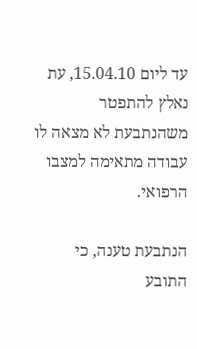עד ליום 15.04.10, עת נאלץ להתפטר משהנתבעת לא מצאה לו עבודה מתאימה למצבו הרפואי.

הנתבעת טענה, כי התובע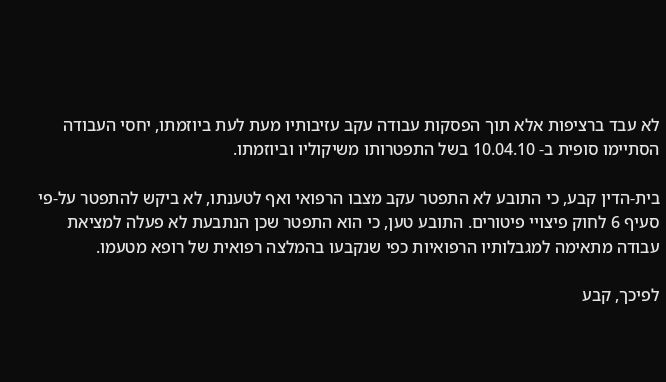לא עבד ברציפות אלא תוך הפסקות עבודה עקב עזיבותיו מעת לעת ביוזמתו, יחסי העבודה הסתיימו סופית ב- 10.04.10 בשל התפטרותו משיקוליו וביוזמתו.

בית-הדין קבע, כי התובע לא התפטר עקב מצבו הרפואי ואף לטענתו, לא ביקש להתפטר על-פי סעיף 6 לחוק פיצויי פיטורים. התובע טען, כי הוא התפטר שכן הנתבעת לא פעלה למציאת עבודה מתאימה למגבלותיו הרפואיות כפי שנקבעו בהמלצה רפואית של רופא מטעמו.

לפיכך, קבע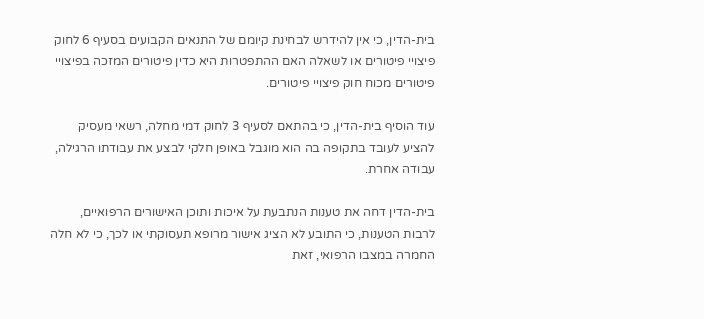בית-הדין, כי אין להידרש לבחינת קיומם של התנאים הקבועים בסעיף 6 לחוק פיצויי פיטורים או לשאלה האם ההתפטרות היא כדין פיטורים המזכה בפיצויי פיטורים מכוח חוק פיצויי פיטורים.

עוד הוסיף בית-הדין, כי בהתאם לסעיף 3 לחוק דמי מחלה, רשאי מעסיק להציע לעובד בתקופה בה הוא מוגבל באופן חלקי לבצע את עבודתו הרגילה, עבודה אחרת.

בית-הדין דחה את טענות הנתבעת על איכות ותוכן האישורים הרפואיים, לרבות הטענות, כי התובע לא הציג אישור מרופא תעסוקתי או לכך, כי לא חלה החמרה במצבו הרפואי, זאת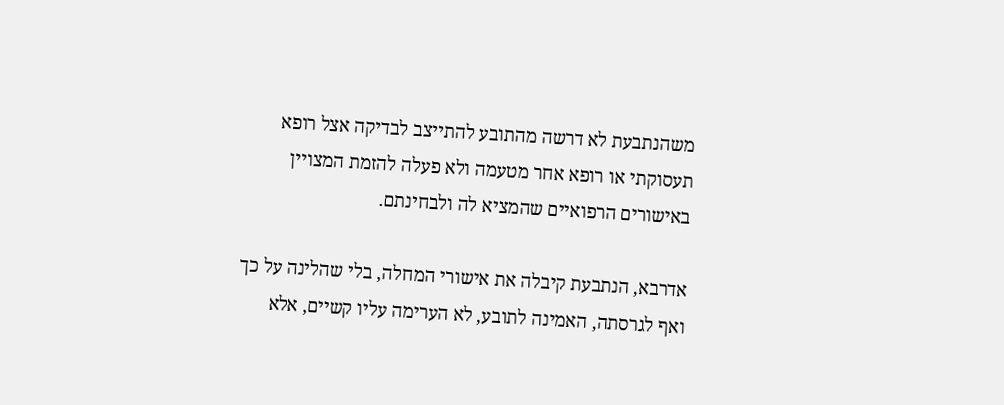משהנתבעת לא דרשה מהתובע להתייצב לבדיקה אצל רופא תעסוקתי או רופא אחר מטעמה ולא פעלה להזמת המצויין באישורים הרפואיים שהמציא לה ולבחינתם.

אדרבא, הנתבעת קיבלה את אישורי המחלה, בלי שהלינה על כך ואף לגרסתה, האמינה לתובע, לא הערימה עליו קשיים, אלא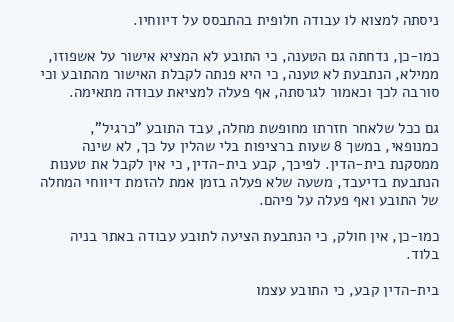ניסתה למצוא לו עבודה חלופית בהתבסס על דיווחיו.

כמו-כן, נדחתה גם הטענה, כי התובע לא המציא אישור על אשפוזו, ממילא, הנתבעת לא טענה, כי היא פנתה לקבלת האישור מהתובע וכי סורבה לכך וכאמור לגרסתה, אף פעלה למציאת עבודה מתאימה.

גם ככל שלאחר חזרתו מחופשת מחלה, עבד התובע "כרגיל", כמנופאי, במשך 8 שעות ברציפות בלי שהלין על כך, לא שינה ממסקנת בית-הדין. לפיכך, קבע בית-הדין, כי אין לקבל את טענות הנתבעת בדיעבד, משעה שלא פעלה בזמן אמת להזמת דיווחי המחלה של התובע ואף פעלה על פיהם.

כמו-כן, אין חולק, כי הנתבעת הציעה לתובע עבודה באתר בניה בלוד.

בית-הדין קבע, כי התובע עצמו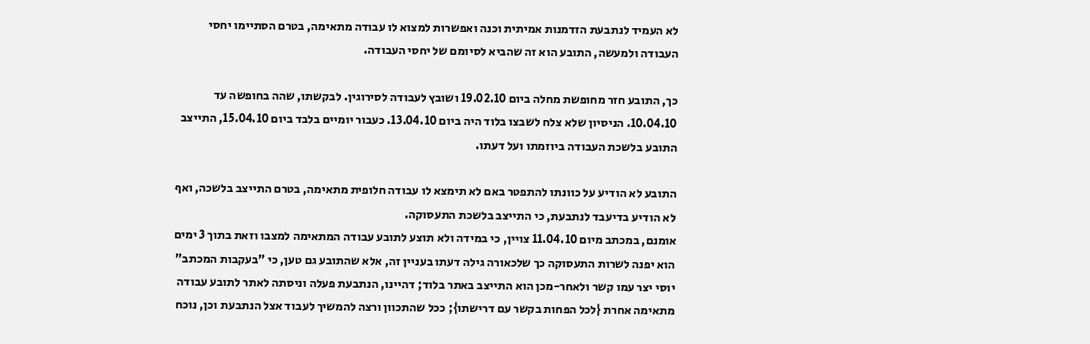לא העמיד לנתבעת הזדמנות אמיתית וכנה ואפשרות למצוא לו עבודה מתאימה, בטרם הסתיימו יחסי העבודה ולמעשה, התובע הוא זה שהביא לסיומם של יחסי העבודה.

כך, התובע חזר מחופשת מחלה ביום 19.02.10 ושובץ לעבודה לסירוגין. לבקשתו, שהה בחופשה עד 10.04.10. הניסיון שלא צלח לשבצו בלוד היה ביום 13.04.10. כעבור יומיים בלבד ביום 15.04.10, התייצב התובע בלשכת העבודה ביוזמתו ועל דעתו.

התובע לא הודיע על כוונתו להתפטר באם לא תימצא לו עבודה חלופית מתאימה, בטרם התייצב בלשכה, ואף לא הודיע בדיעבד לנתבעת, כי התייצב בלשכת התעסוקה.
אומנם, במכתב מיום 11.04.10 צויין, כי במידה ולא תוצע לתובע עבודה המתאימה למצבו וזאת בתוך 3 ימים הוא יפנה לשרות התעסוקה כך שלכאורה גילה דעתו בעניין זה, אלא שהתובע גם טען, כי "בעקבות המכתב" יוסי יצר עמו קשר ולאחר-מכן הוא התייצב באתר בלוד; דהיינו, הנתבעת פעלה וניסתה לאתר לתובע עבודה מתאימה אחרת {לכל הפחות בקשר עם דרישתו}; ככל שהתכוון ורצה להמשיך לעבוד אצל הנתבעת וכן, נוכח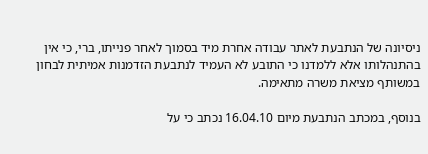ניסיונה של הנתבעת לאתר עבודה אחרת מיד בסמוך לאחר פנייתו, ברי, כי אין בהתנהלותו אלא ללמדנו כי התובע לא העמיד לנתבעת הזדמנות אמיתית לבחון במשותף מציאת משרה מתאימה.

בנוסף, במכתב הנתבעת מיום 16.04.10 נכתב כי על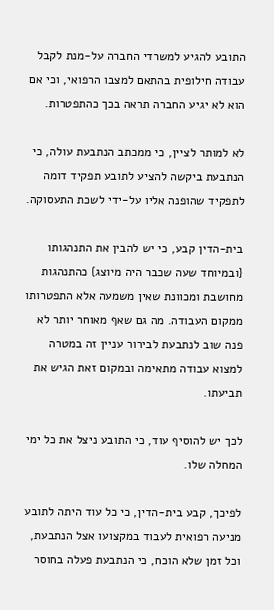התובע להגיע למשרדי החברה על-מנת לקבל עבודה חילופית בהתאם למצבו הרפואי, וכי אם הוא לא יגיע החברה תראה בכך כהתפטרות.

לא למותר לציין, כי ממכתב הנתבעת עולה, כי הנתבעת ביקשה להציע לתובע תפקיד דומה לתפקיד שהופנה אליו על-ידי לשכת התעסוקה.

בית-הדין קבע, כי יש להבין את התנהגותו {ובמיוחד שעה שכבר היה מיוצג} כהתנהגות מחושבת ומכוונת שאין משמעה אלא התפטרותו ממקום העבודה. מה גם שאף מאוחר יותר לא פנה שוב לנתבעת לבירור עניין זה במטרה למצוא עבודה מתאימה ובמקום זאת הגיש את תביעתו.

לכך יש להוסיף עוד, כי התובע ניצל את כל ימי המחלה שלו.

לפיכך, קבע בית-הדין, כי כל עוד היתה לתובע מניעה רפואית לעבוד במקצועו אצל הנתבעת, וכל זמן שלא הוכח, כי הנתבעת פעלה בחוסר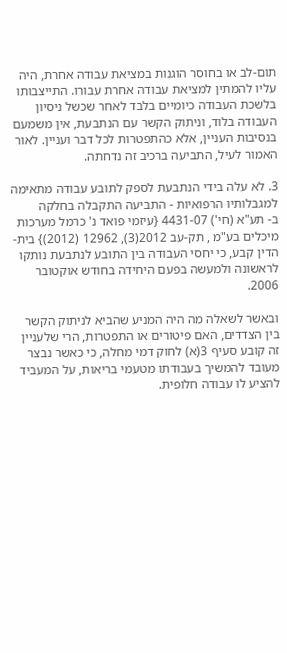תום-לב או בחוסר הוגנות במציאת עבודה אחרת, היה עליו להמתין למציאת עבודה אחרת עבורו. התייצבותו בלשכת העבודה כיומיים בלבד לאחר שכשל ניסיון העבודה בלוד, וניתוק הקשר עם הנתבעת, אין משמעם בנסיבות העניין, אלא כהתפטרות לכל דבר ועניין. לאור האמור לעיל, התביעה ברכיב זה נדחתה.

3. לא עלה בידי הנתבעת לספק לתובע עבודה מתאימה למגבלותיו הרפואיות - התביעה התקבלה בחלקה
ב- תע"א (חי') 4431-07 {עיזמי פואד נ' כרמל מערכות מיכלים בע"מ , תק-עב 2012(3), 12962 (2012)} בית-הדין קבע, כי יחסי העבודה בין התובע לנתבעת נותקו לראשונה ולמעשה בפעם היחידה בחודש אוקטובר 2006.

ובאשר לשאלה מה היה המניע שהביא לניתוק הקשר בין הצדדים, האם פיטורים או התפטרות, הרי שלעניין זה קובע סעיף 3(א) לחוק דמי מחלה, כי כאשר נבצר מעובד להמשיך בעבודתו מטעמי בריאות, על המעביד להציע לו עבודה חלופית.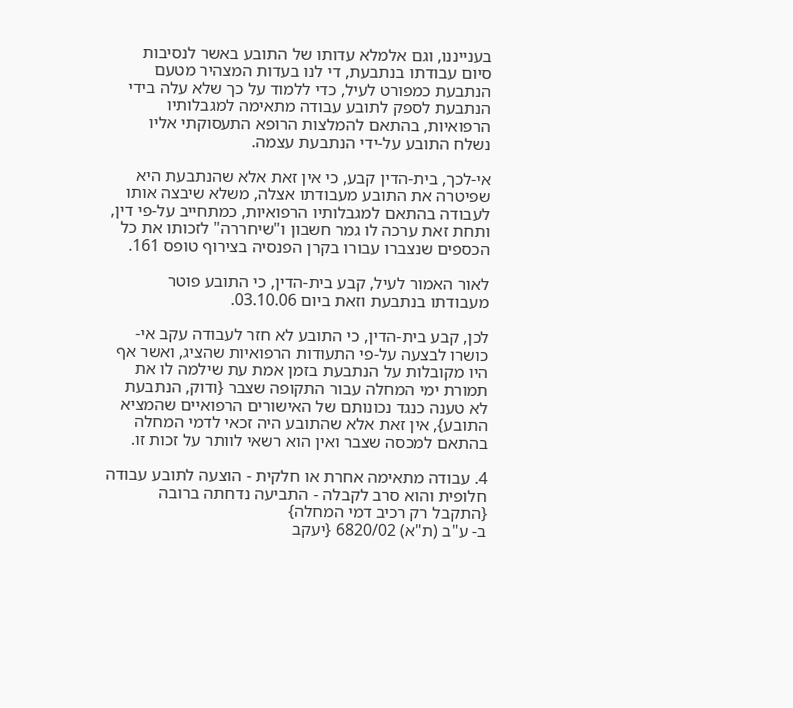בענייננו, וגם אלמלא עדותו של התובע באשר לנסיבות סיום עבודתו בנתבעת, די לנו בעדות המצהיר מטעם הנתבעת כמפורט לעיל, כדי ללמוד על כך שלא עלה בידי הנתבעת לספק לתובע עבודה מתאימה למגבלותיו הרפואיות, בהתאם להמלצות הרופא התעסוקתי אליו נשלח התובע על-ידי הנתבעת עצמה.

אי-לכך, בית-הדין קבע, כי אין זאת אלא שהנתבעת היא שפיטרה את התובע מעבודתו אצלה, משלא שיבצה אותו לעבודה בהתאם למגבלותיו הרפואיות, כמתחייב על-פי דין, ותחת זאת ערכה לו גמר חשבון ו"שיחררה" לזכותו את כל הכספים שנצברו עבורו בקרן הפנסיה בצירוף טופס 161.

לאור האמור לעיל, קבע בית-הדין, כי התובע פוטר מעבודתו בנתבעת וזאת ביום 03.10.06.

לכן, קבע בית-הדין, כי התובע לא חזר לעבודה עקב אי-כושרו לבצעה על-פי התעודות הרפואיות שהציג, ואשר אף היו מקובלות על הנתבעת בזמן אמת עת שילמה לו את תמורת ימי המחלה עבור התקופה שצבר {ודוק, הנתבעת לא טענה כנגד נכונותם של האישורים הרפואיים שהמציא התובע}, אין זאת אלא שהתובע היה זכאי לדמי המחלה בהתאם למכסה שצבר ואין הוא רשאי לוותר על זכות זו.

4. עבודה מתאימה אחרת או חלקית - הוצעה לתובע עבודה חלופית והוא סרב לקבלה - התביעה נדחתה ברובה {התקבל רק רכיב דמי המחלה}
ב- ע"ב (ת"א) 6820/02 {יעקב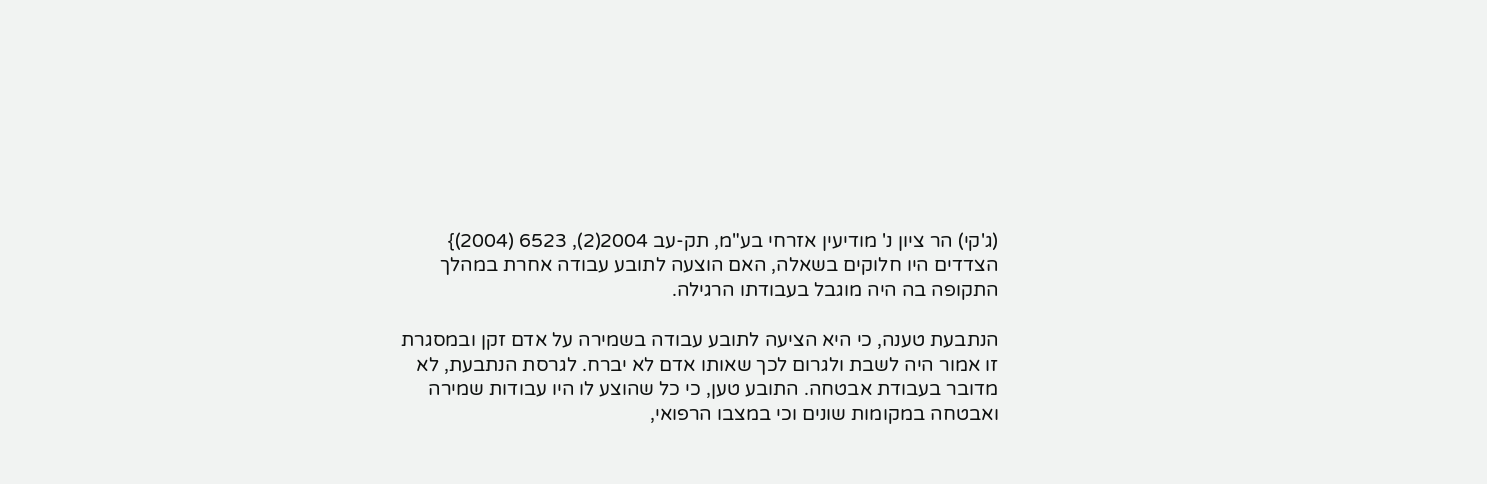(ג'קי) הר ציון נ' מודיעין אזרחי בע"מ, תק-עב 2004(2), 6523 (2004)} הצדדים היו חלוקים בשאלה, האם הוצעה לתובע עבודה אחרת במהלך התקופה בה היה מוגבל בעבודתו הרגילה.

הנתבעת טענה, כי היא הציעה לתובע עבודה בשמירה על אדם זקן ובמסגרת זו אמור היה לשבת ולגרום לכך שאותו אדם לא יברח. לגרסת הנתבעת, לא מדובר בעבודת אבטחה. התובע טען, כי כל שהוצע לו היו עבודות שמירה ואבטחה במקומות שונים וכי במצבו הרפואי,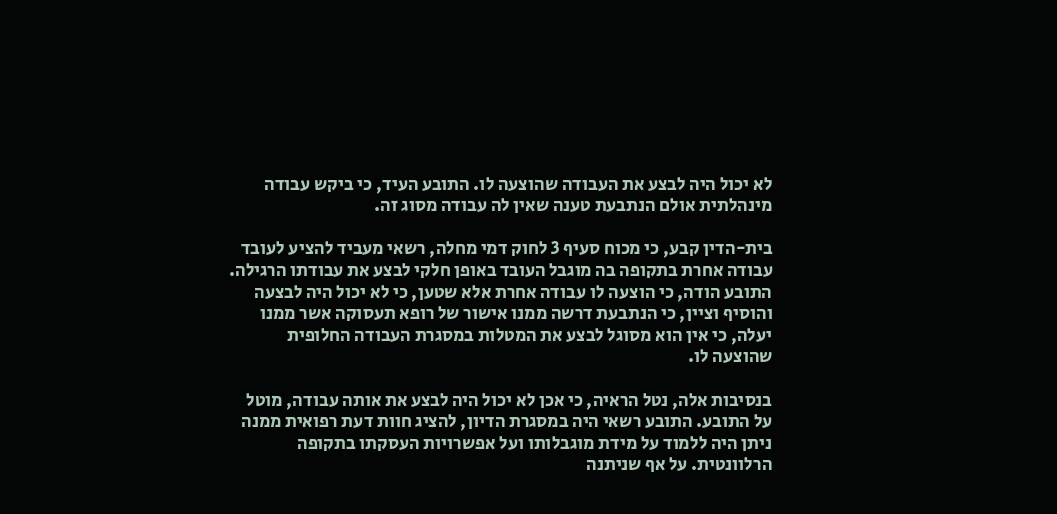לא יכול היה לבצע את העבודה שהוצעה לו. התובע העיד, כי ביקש עבודה מינהלתית אולם הנתבעת טענה שאין לה עבודה מסוג זה.

בית-הדין קבע, כי מכוח סעיף 3 לחוק דמי מחלה, רשאי מעביד להציע לעובד עבודה אחרת בתקופה בה מוגבל העובד באופן חלקי לבצע את עבודתו הרגילה. התובע הודה, כי הוצעה לו עבודה אחרת אלא שטען, כי לא יכול היה לבצעה והוסיף וציין, כי הנתבעת דרשה ממנו אישור של רופא תעסוקה אשר ממנו יעלה, כי אין הוא מסוגל לבצע את המטלות במסגרת העבודה החלופית שהוצעה לו.

בנסיבות אלה, נטל הראיה, כי אכן לא יכול היה לבצע את אותה עבודה, מוטל על התובע. התובע רשאי היה במסגרת הדיון, להציג חוות דעת רפואית ממנה ניתן היה ללמוד על מידת מוגבלותו ועל אפשרויות העסקתו בתקופה הרלוונטית. על אף שניתנה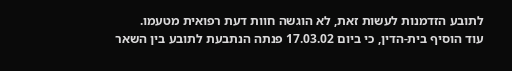לתובע הזדמנות לעשות זאת, לא הוגשה חוות דעת רפואית מטעמו.
עוד הוסיף בית-הדין, כי ביום 17.03.02 פנתה הנתבעת לתובע בין השאר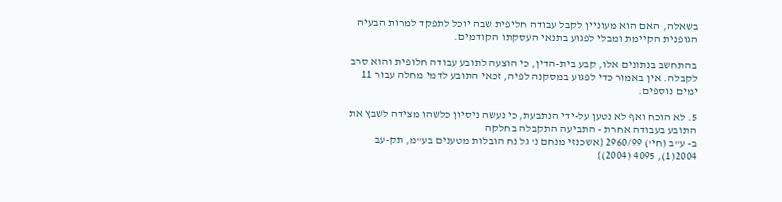בשאלה, האם הוא מעוניין לקבל עבודה חליפית שבה יוכל לתפקד למרות הבעיה הגופנית הקיימת ומבלי לפגוע בתנאי העסקתו הקודמים.

בהתחשב בנתונים אלו, קבע בית-הדין, כי הוצעה לתובע עבודה חלופית והוא סרב לקבלה. אין באמור כדי לפגוע במסקנה לפיה, זכאי התובע לדמי מחלה עבור 11 ימים נוספים.

5. לא הוכח ואף לא נטען על-ידי הנתבעת, כי נעשה ניסיון כלשהו מצידה לשבץ את התובע בעבודה אחרת - התביעה התקבלה בחלקה
ב- ע"ב (חי') 2960/99 {אשכנזי מנחם נ' גל נח הובלות מטענים בע"מ, תק-עב 2004(1), 4095 (2004)}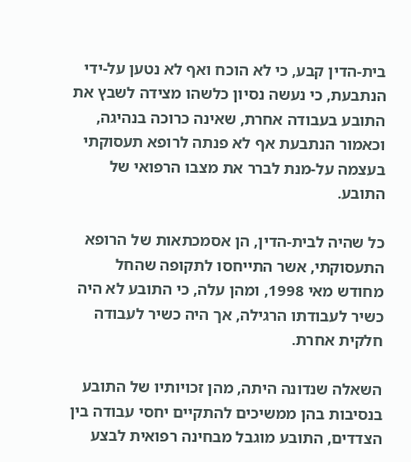בית-הדין קבע, כי לא הוכח ואף לא נטען על-ידי הנתבעת, כי נעשה נסיון כלשהו מצידה לשבץ את התובע בעבודה אחרת, שאינה כרוכה בנהיגה, וכאמור הנתבעת אף לא פנתה לרופא תעסוקתי בעצמה על-מנת לברר את מצבו הרפואי של התובע.

כל שהיה לבית-הדין, הן אסמכתאות של הרופא התעסוקתי, אשר התייחסו לתקופה שהחל מחודש מאי 1998, ומהן עלה, כי התובע לא היה כשיר לעבודתו הרגילה, אך היה כשיר לעבודה חלקית אחרת.

השאלה שנדונה היתה, מהן זכויותיו של התובע בנסיבות בהן ממשיכים להתקיים יחסי עבודה בין הצדדים, התובע מוגבל מבחינה רפואית לבצע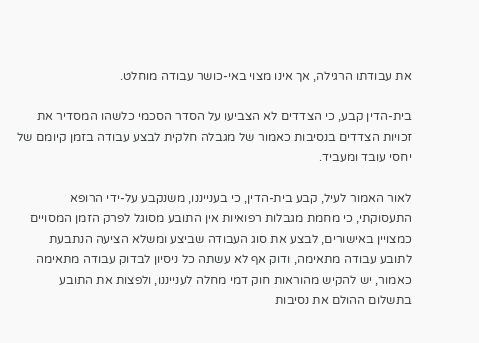את עבודתו הרגילה, אך אינו מצוי באי-כושר עבודה מוחלט.

בית-הדין קבע, כי הצדדים לא הצביעו על הסדר הסכמי כלשהו המסדיר את זכויות הצדדים בנסיבות כאמור של מגבלה חלקית לבצע עבודה בזמן קיומם של יחסי עובד ומעביד.

לאור האמור לעיל, קבע בית-הדין, כי בענייננו, משנקבע על-ידי הרופא התעסוקתי, כי מחמת מגבלות רפואיות אין התובע מסוגל לפרק הזמן המסויים כמצויין באישורים, לבצע את סוג העבודה שביצע ומשלא הציעה הנתבעת לתובע עבודה מתאימה, ודוק אף לא עשתה כל ניסיון לבדוק עבודה מתאימה כאמור, יש להקיש מהוראות חוק דמי מחלה לענייננו, ולפצות את התובע בתשלום ההולם את נסיבות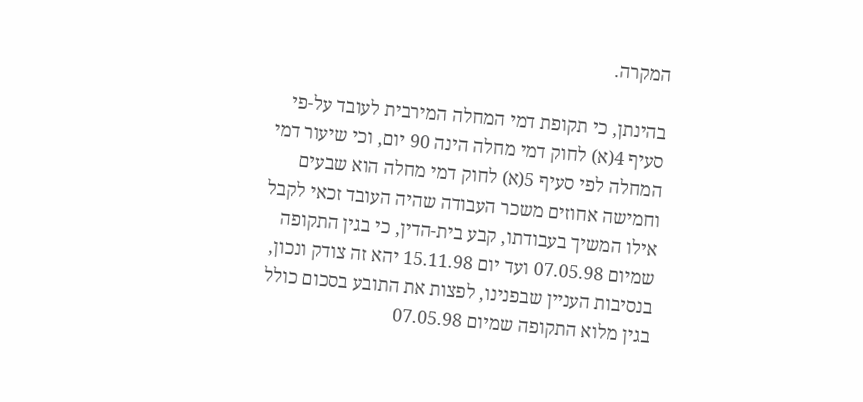המקרה.

בהינתן, כי תקופת דמי המחלה המירבית לעובד על-פי סעיף 4(א) לחוק דמי מחלה הינה 90 יום, וכי שיעור דמי המחלה לפי סעיף 5(א) לחוק דמי מחלה הוא שבעים וחמישה אחוזים משכר העבודה שהיה העובד זכאי לקבל אילו המשיך בעבודתו, קבע בית-הדין, כי בגין התקופה שמיום 07.05.98 ועד יום 15.11.98 יהא זה צודק ונכון, בנסיבות העניין שבפנינו, לפצות את התובע בסכום כולל בגין מלוא התקופה שמיום 07.05.98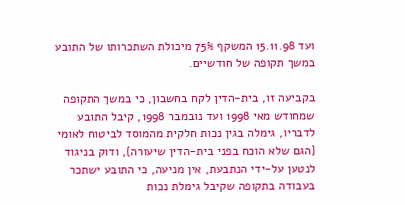ועד 15.11.98 המשקף 75% מיכולת השתכרותו של התובע במשך תקופה של חודשיים.

בקביעה זו, בית-הדין לקח בחשבון, כי במשך התקופה שמחודש מאי 1998 ועד נובמבר 1998, קיבל התובע לדבריו, גימלה בגין נכות חלקית מהמוסד לביטוח לאומי {הגם שלא הוכח בפני בית-הדין שיעורה}, ודוק בניגוד לנטען על-ידי הנתבעת, אין מניעה, כי התובע ישתכר בעבודה בתקופה שקיבל גימלת נכות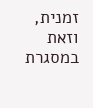זמנית, וזאת במסגרת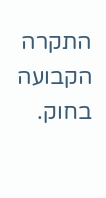התקרה הקבועה בחוק.